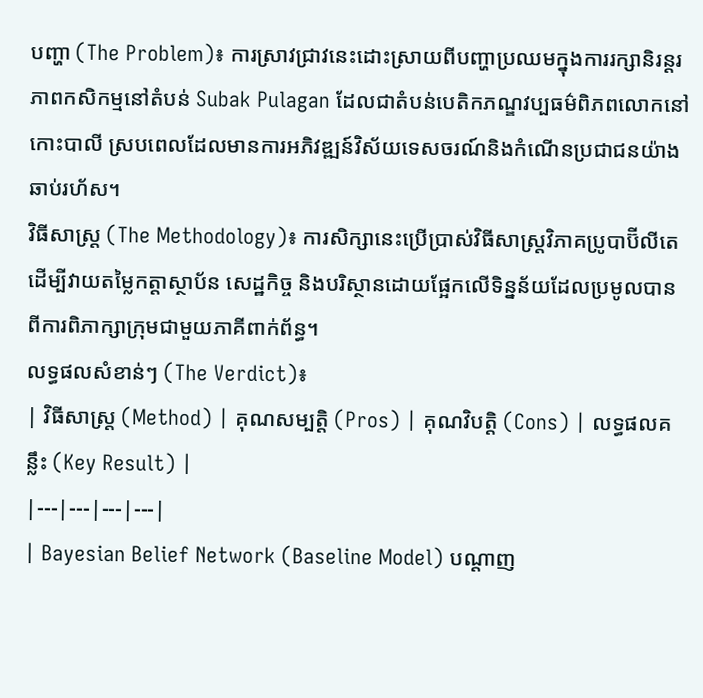បញ្ហា (The Problem)៖ ការស្រាវជ្រាវនេះដោះស្រាយពីបញ្ហាប្រឈមក្នុងការរក្សានិរន្តរភាពកសិកម្មនៅតំបន់ Subak Pulagan ដែលជាតំបន់បេតិកភណ្ឌវប្បធម៌ពិភពលោកនៅកោះបាលី ស្របពេលដែលមានការអភិវឌ្ឍន៍វិស័យទេសចរណ៍និងកំណើនប្រជាជនយ៉ាងឆាប់រហ័ស។
វិធីសាស្ត្រ (The Methodology)៖ ការសិក្សានេះប្រើប្រាស់វិធីសាស្ត្រវិភាគប្រូបាប៊ីលីតេដើម្បីវាយតម្លៃកត្តាស្ថាប័ន សេដ្ឋកិច្ច និងបរិស្ថានដោយផ្អែកលើទិន្នន័យដែលប្រមូលបានពីការពិភាក្សាក្រុមជាមួយភាគីពាក់ព័ន្ធ។
លទ្ធផលសំខាន់ៗ (The Verdict)៖
| វិធីសាស្ត្រ (Method) | គុណសម្បត្តិ (Pros) | គុណវិបត្តិ (Cons) | លទ្ធផលគន្លឹះ (Key Result) |
|---|---|---|---|
| Bayesian Belief Network (Baseline Model) បណ្តាញ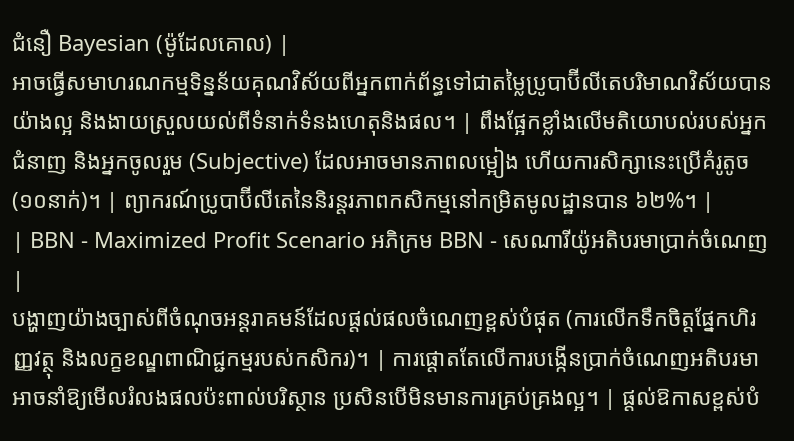ជំនឿ Bayesian (ម៉ូដែលគោល) |
អាចធ្វើសមាហរណកម្មទិន្នន័យគុណវិស័យពីអ្នកពាក់ព័ន្ធទៅជាតម្លៃប្រូបាប៊ីលីតេបរិមាណវិស័យបានយ៉ាងល្អ និងងាយស្រួលយល់ពីទំនាក់ទំនងហេតុនិងផល។ | ពឹងផ្អែកខ្លាំងលើមតិយោបល់របស់អ្នកជំនាញ និងអ្នកចូលរួម (Subjective) ដែលអាចមានភាពលម្អៀង ហើយការសិក្សានេះប្រើគំរូតូច (១០នាក់)។ | ព្យាករណ៍ប្រូបាប៊ីលីតេនៃនិរន្តរភាពកសិកម្មនៅកម្រិតមូលដ្ឋានបាន ៦២%។ |
| BBN - Maximized Profit Scenario អភិក្រម BBN - សេណារីយ៉ូអតិបរមាប្រាក់ចំណេញ |
បង្ហាញយ៉ាងច្បាស់ពីចំណុចអន្តរាគមន៍ដែលផ្តល់ផលចំណេញខ្ពស់បំផុត (ការលើកទឹកចិត្តផ្នែកហិរញ្ញវត្ថុ និងលក្ខខណ្ឌពាណិជ្ជកម្មរបស់កសិករ)។ | ការផ្តោតតែលើការបង្កើនប្រាក់ចំណេញអតិបរមាអាចនាំឱ្យមើលរំលងផលប៉ះពាល់បរិស្ថាន ប្រសិនបើមិនមានការគ្រប់គ្រងល្អ។ | ផ្តល់ឱកាសខ្ពស់បំ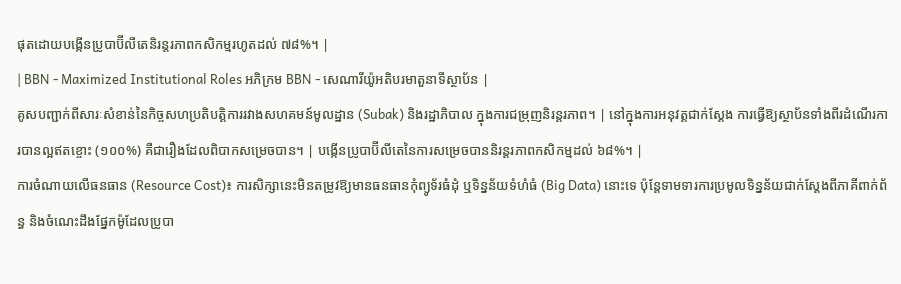ផុតដោយបង្កើនប្រូបាប៊ីលីតេនិរន្តរភាពកសិកម្មរហូតដល់ ៧៨%។ |
| BBN - Maximized Institutional Roles អភិក្រម BBN - សេណារីយ៉ូអតិបរមាតួនាទីស្ថាប័ន |
គូសបញ្ជាក់ពីសារៈសំខាន់នៃកិច្ចសហប្រតិបត្តិការរវាងសហគមន៍មូលដ្ឋាន (Subak) និងរដ្ឋាភិបាល ក្នុងការជម្រុញនិរន្តរភាព។ | នៅក្នុងការអនុវត្តជាក់ស្តែង ការធ្វើឱ្យស្ថាប័នទាំងពីរដំណើរការបានល្អឥតខ្ចោះ (១០០%) គឺជារឿងដែលពិបាកសម្រេចបាន។ | បង្កើនប្រូបាប៊ីលីតេនៃការសម្រេចបាននិរន្តរភាពកសិកម្មដល់ ៦៨%។ |
ការចំណាយលើធនធាន (Resource Cost)៖ ការសិក្សានេះមិនតម្រូវឱ្យមានធនធានកុំព្យូទ័រធំដុំ ឬទិន្នន័យទំហំធំ (Big Data) នោះទេ ប៉ុន្តែទាមទារការប្រមូលទិន្នន័យជាក់ស្តែងពីភាគីពាក់ព័ន្ធ និងចំណេះដឹងផ្នែកម៉ូដែលប្រូបា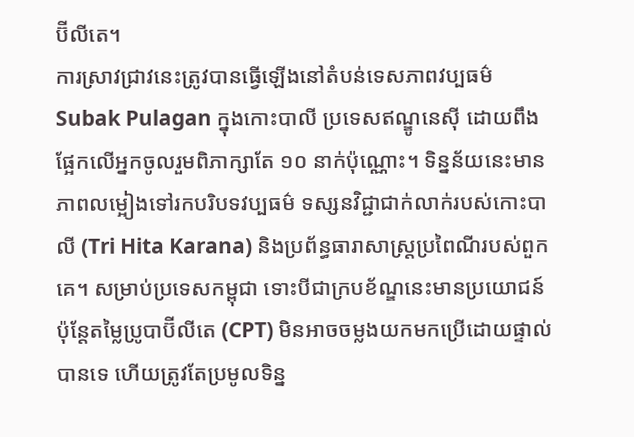ប៊ីលីតេ។
ការស្រាវជ្រាវនេះត្រូវបានធ្វើឡើងនៅតំបន់ទេសភាពវប្បធម៌ Subak Pulagan ក្នុងកោះបាលី ប្រទេសឥណ្ឌូនេស៊ី ដោយពឹងផ្អែកលើអ្នកចូលរួមពិភាក្សាតែ ១០ នាក់ប៉ុណ្ណោះ។ ទិន្នន័យនេះមានភាពលម្អៀងទៅរកបរិបទវប្បធម៌ ទស្សនវិជ្ជាជាក់លាក់របស់កោះបាលី (Tri Hita Karana) និងប្រព័ន្ធធារាសាស្ត្រប្រពៃណីរបស់ពួកគេ។ សម្រាប់ប្រទេសកម្ពុជា ទោះបីជាក្របខ័ណ្ឌនេះមានប្រយោជន៍ ប៉ុន្តែតម្លៃប្រូបាប៊ីលីតេ (CPT) មិនអាចចម្លងយកមកប្រើដោយផ្ទាល់បានទេ ហើយត្រូវតែប្រមូលទិន្ន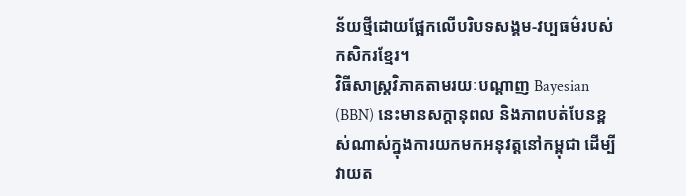ន័យថ្មីដោយផ្អែកលើបរិបទសង្គម-វប្បធម៌របស់កសិករខ្មែរ។
វិធីសាស្ត្រវិភាគតាមរយៈបណ្តាញ Bayesian (BBN) នេះមានសក្តានុពល និងភាពបត់បែនខ្ពស់ណាស់ក្នុងការយកមកអនុវត្តនៅកម្ពុជា ដើម្បីវាយត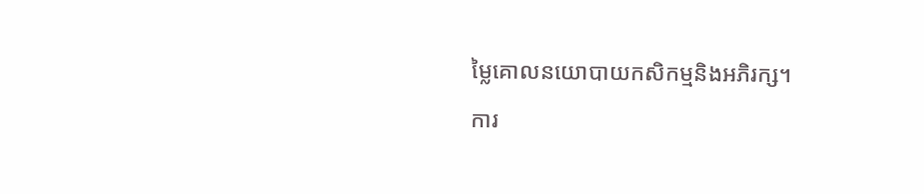ម្លៃគោលនយោបាយកសិកម្មនិងអភិរក្ស។
ការ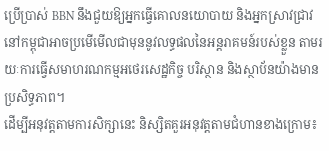ប្រើប្រាស់ BBN នឹងជួយឱ្យអ្នកធ្វើគោលនយោបាយ និងអ្នកស្រាវជ្រាវនៅកម្ពុជាអាចប្រមើមើលជាមុននូវលទ្ធផលនៃអន្តរាគមន៍របស់ខ្លួន តាមរយៈការធ្វើសមាហរណកម្មអថេរសេដ្ឋកិច្ច បរិស្ថាន និងស្ថាប័នយ៉ាងមានប្រសិទ្ធភាព។
ដើម្បីអនុវត្តតាមការសិក្សានេះ និស្សិតគួរអនុវត្តតាមជំហានខាងក្រោម៖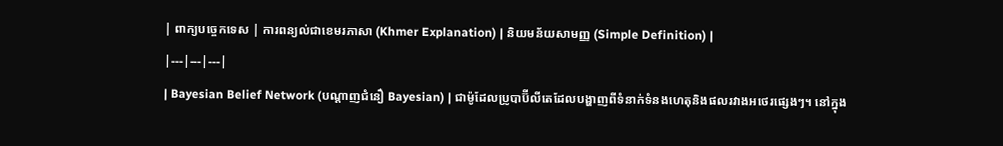| ពាក្យបច្ចេកទេស | ការពន្យល់ជាខេមរភាសា (Khmer Explanation) | និយមន័យសាមញ្ញ (Simple Definition) |
|---|---|---|
| Bayesian Belief Network (បណ្តាញជំនឿ Bayesian) | ជាម៉ូដែលប្រូបាប៊ីលីតេដែលបង្ហាញពីទំនាក់ទំនងហេតុនិងផលរវាងអថេរផ្សេងៗ។ នៅក្នុង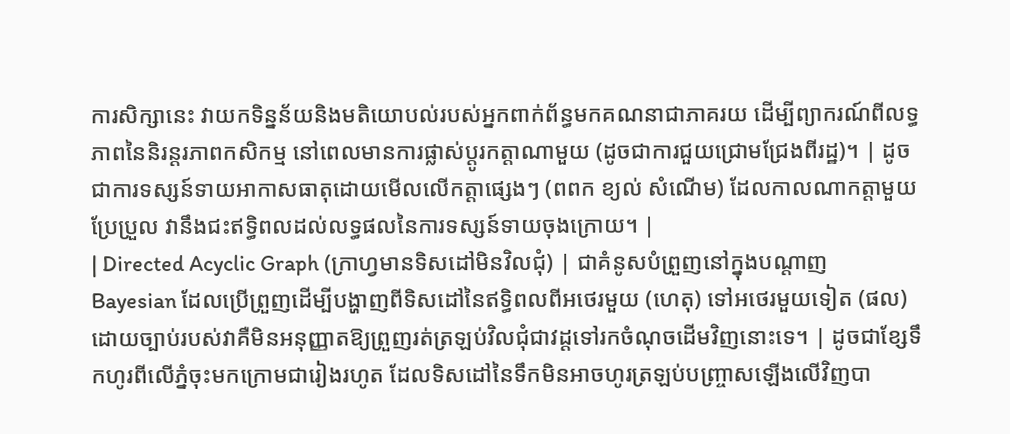ការសិក្សានេះ វាយកទិន្នន័យនិងមតិយោបល់របស់អ្នកពាក់ព័ន្ធមកគណនាជាភាគរយ ដើម្បីព្យាករណ៍ពីលទ្ធភាពនៃនិរន្តរភាពកសិកម្ម នៅពេលមានការផ្លាស់ប្តូរកត្តាណាមួយ (ដូចជាការជួយជ្រោមជ្រែងពីរដ្ឋ)។ | ដូចជាការទស្សន៍ទាយអាកាសធាតុដោយមើលលើកត្តាផ្សេងៗ (ពពក ខ្យល់ សំណើម) ដែលកាលណាកត្តាមួយប្រែប្រួល វានឹងជះឥទ្ធិពលដល់លទ្ធផលនៃការទស្សន៍ទាយចុងក្រោយ។ |
| Directed Acyclic Graph (ក្រាហ្វមានទិសដៅមិនវិលជុំ) | ជាគំនូសបំព្រួញនៅក្នុងបណ្តាញ Bayesian ដែលប្រើព្រួញដើម្បីបង្ហាញពីទិសដៅនៃឥទ្ធិពលពីអថេរមួយ (ហេតុ) ទៅអថេរមួយទៀត (ផល) ដោយច្បាប់របស់វាគឺមិនអនុញ្ញាតឱ្យព្រួញរត់ត្រឡប់វិលជុំជាវដ្តទៅរកចំណុចដើមវិញនោះទេ។ | ដូចជាខ្សែទឹកហូរពីលើភ្នំចុះមកក្រោមជារៀងរហូត ដែលទិសដៅនៃទឹកមិនអាចហូរត្រឡប់បញ្ច្រាសឡើងលើវិញបា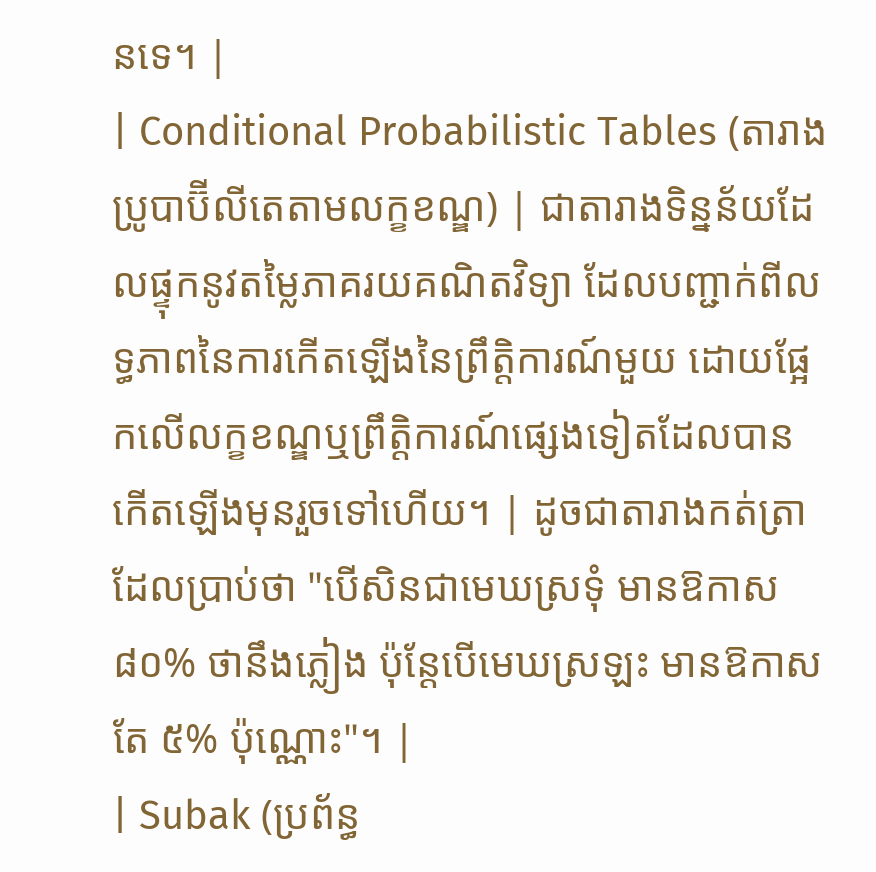នទេ។ |
| Conditional Probabilistic Tables (តារាងប្រូបាប៊ីលីតេតាមលក្ខខណ្ឌ) | ជាតារាងទិន្នន័យដែលផ្ទុកនូវតម្លៃភាគរយគណិតវិទ្យា ដែលបញ្ជាក់ពីលទ្ធភាពនៃការកើតឡើងនៃព្រឹត្តិការណ៍មួយ ដោយផ្អែកលើលក្ខខណ្ឌឬព្រឹត្តិការណ៍ផ្សេងទៀតដែលបានកើតឡើងមុនរួចទៅហើយ។ | ដូចជាតារាងកត់ត្រាដែលប្រាប់ថា "បើសិនជាមេឃស្រទុំ មានឱកាស ៨០% ថានឹងភ្លៀង ប៉ុន្តែបើមេឃស្រឡះ មានឱកាសតែ ៥% ប៉ុណ្ណោះ"។ |
| Subak (ប្រព័ន្ធ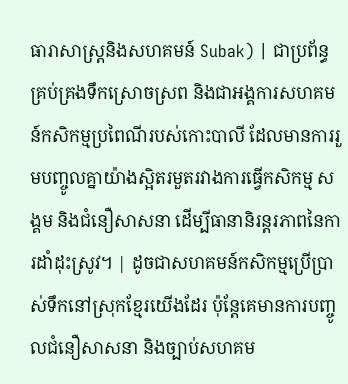ធារាសាស្ត្រនិងសហគមន៍ Subak) | ជាប្រព័ន្ធគ្រប់គ្រងទឹកស្រោចស្រព និងជាអង្គការសហគមន៍កសិកម្មប្រពៃណីរបស់កោះបាលី ដែលមានការរួមបញ្ចូលគ្នាយ៉ាងស្អិតរមួតរវាងការធ្វើកសិកម្ម សង្គម និងជំនឿសាសនា ដើម្បីធានានិរន្តរភាពនៃការដាំដុះស្រូវ។ | ដូចជាសហគមន៍កសិកម្មប្រើប្រាស់ទឹកនៅស្រុកខ្មែរយើងដែរ ប៉ុន្តែគេមានការបញ្ចូលជំនឿសាសនា និងច្បាប់សហគម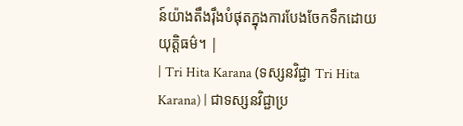ន៍យ៉ាងតឹងរ៉ឹងបំផុតក្នុងការបែងចែកទឹកដោយយុត្តិធម៌។ |
| Tri Hita Karana (ទស្សនវិជ្ជា Tri Hita Karana) | ជាទស្សនវិជ្ជាប្រ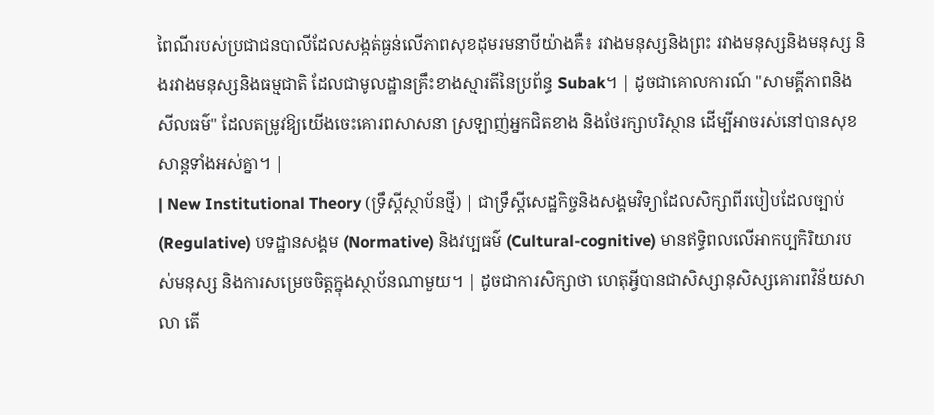ពៃណីរបស់ប្រជាជនបាលីដែលសង្កត់ធ្ងន់លើភាពសុខដុមរមនាបីយ៉ាងគឺ៖ រវាងមនុស្សនិងព្រះ រវាងមនុស្សនិងមនុស្ស និងរវាងមនុស្សនិងធម្មជាតិ ដែលជាមូលដ្ឋានគ្រឹះខាងស្មារតីនៃប្រព័ន្ធ Subak។ | ដូចជាគោលការណ៍ "សាមគ្គីភាពនិងសីលធម៌" ដែលតម្រូវឱ្យយើងចេះគោរពសាសនា ស្រឡាញ់អ្នកជិតខាង និងថែរក្សាបរិស្ថាន ដើម្បីអាចរស់នៅបានសុខសាន្តទាំងអស់គ្នា។ |
| New Institutional Theory (ទ្រឹស្តីស្ថាប័នថ្មី) | ជាទ្រឹស្តីសេដ្ឋកិច្ចនិងសង្គមវិទ្យាដែលសិក្សាពីរបៀបដែលច្បាប់ (Regulative) បទដ្ឋានសង្គម (Normative) និងវប្បធម៌ (Cultural-cognitive) មានឥទ្ធិពលលើអាកប្បកិរិយារបស់មនុស្ស និងការសម្រេចចិត្តក្នុងស្ថាប័នណាមួយ។ | ដូចជាការសិក្សាថា ហេតុអ្វីបានជាសិស្សានុសិស្សគោរពវិន័យសាលា តើ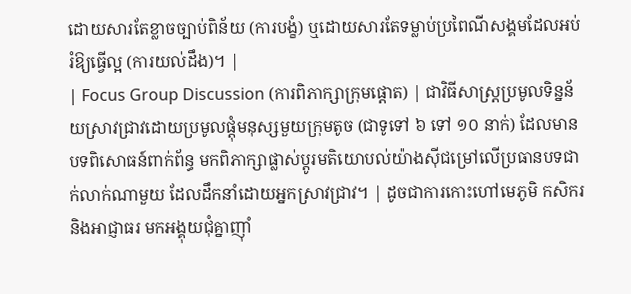ដោយសារតែខ្លាចច្បាប់ពិន័យ (ការបង្ខំ) ឬដោយសារតែទម្លាប់ប្រពៃណីសង្គមដែលអប់រំឱ្យធ្វើល្អ (ការយល់ដឹង)។ |
| Focus Group Discussion (ការពិភាក្សាក្រុមផ្ដោត) | ជាវិធីសាស្ត្រប្រមូលទិន្នន័យស្រាវជ្រាវដោយប្រមូលផ្តុំមនុស្សមួយក្រុមតូច (ជាទូទៅ ៦ ទៅ ១០ នាក់) ដែលមានបទពិសោធន៍ពាក់ព័ន្ធ មកពិភាក្សាផ្លាស់ប្តូរមតិយោបល់យ៉ាងស៊ីជម្រៅលើប្រធានបទជាក់លាក់ណាមួយ ដែលដឹកនាំដោយអ្នកស្រាវជ្រាវ។ | ដូចជាការកោះហៅមេភូមិ កសិករ និងអាជ្ញាធរ មកអង្គុយជុំគ្នាញ៉ាំ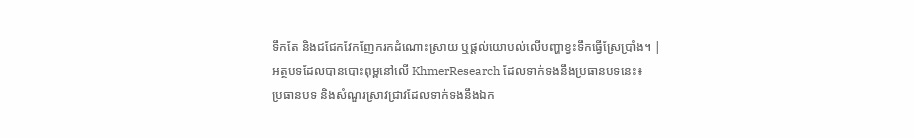ទឹកតែ និងជជែកវែកញែករកដំណោះស្រាយ ឬផ្តល់យោបល់លើបញ្ហាខ្វះទឹកធ្វើស្រែប្រាំង។ |
អត្ថបទដែលបានបោះពុម្ពនៅលើ KhmerResearch ដែលទាក់ទងនឹងប្រធានបទនេះ៖
ប្រធានបទ និងសំណួរស្រាវជ្រាវដែលទាក់ទងនឹងឯក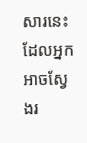សារនេះ ដែលអ្នកអាចស្វែងរ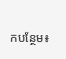កបន្ថែម៖